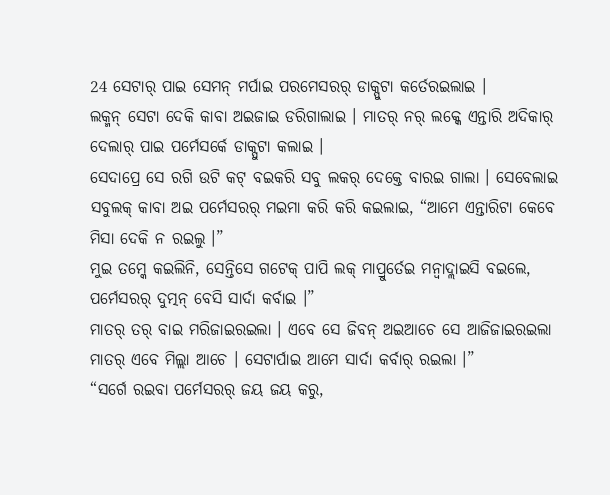24 ସେଟାର୍ ପାଇ ସେମନ୍ ମର୍ପାଇ ପରମେସରର୍ ଡାକ୍ପୁଟା କର୍ତେରଇଲାଇ ।
ଲକ୍ମନ୍ ସେଟା ଦେକି କାବା ଅଇଜାଇ ଡରିଗାଲାଇ । ମାତର୍ ନର୍ ଲକ୍କେ ଏନ୍ତାରି ଅଦିକାର୍ ଦେଲାର୍ ପାଇ ପର୍ମେସର୍କେ ଡାକ୍ପୁଟା କଲାଇ ।
ସେଦାପ୍ରେ ସେ ରଗି ଉଟି କଟ୍ ବଇକରି ସବୁ ଲକର୍ ଦେକ୍ତେ ବାରଇ ଗାଲା । ସେବେଲାଇ ସବୁଲକ୍ କାବା ଅଇ ପର୍ମେସରର୍ ମଇମା କରି କରି କଇଲାଇ, “ଆମେ ଏନ୍ତାରିଟା କେବେ ମିସା ଦେକି ନ ରଇଲୁ ।”
ମୁଇ ତମ୍କେ କଇଲିନି, ସେନ୍ତିସେ ଗଟେକ୍ ପାପି ଲକ୍ ମାପ୍ରୁର୍ତେଇ ମନ୍ବାଦ୍ଲାଇସି ବଇଲେ, ପର୍ମେସରର୍ ଦୁତ୍ମନ୍ ବେସି ସାର୍ଦା କର୍ବାଇ ।”
ମାତର୍ ତର୍ ବାଇ ମରିଜାଇରଇଲା । ଏବେ ସେ ଜିବନ୍ ଅଇଆଚେ ସେ ଆଜିଜାଇରଇଲା ମାତର୍ ଏବେ ମିଲ୍ଲା ଆଚେ । ସେଟାର୍ପାଇ ଆମେ ସାର୍ଦା କର୍ବାର୍ ରଇଲା ।”
“ସର୍ଗେ ରଇବା ପର୍ମେସରର୍ ଜୟ ଜୟ କରୁ,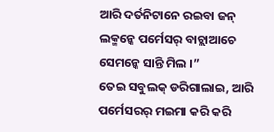ଆରି ଦର୍ତନିଟାନେ ରଇବା ଜନ୍ ଲକ୍ମନ୍କେ ପର୍ମେସର୍ ବାଚ୍ଲାଆଚେ ସେମନ୍କେ ସାନ୍ତି ମିଲ ।”
ତେଇ ସବୁଲକ୍ ଡରିଗାଲାଇ, ଆରି ପର୍ମେସରର୍ ମଇମା କରି କରି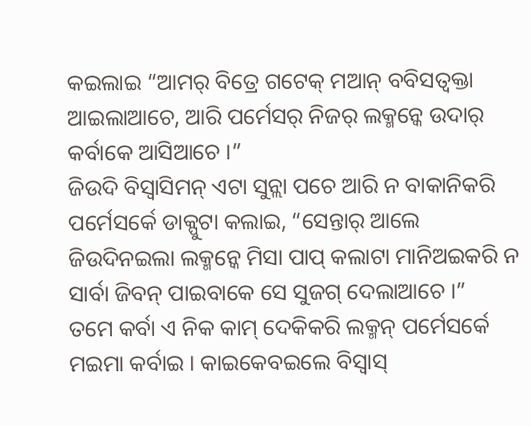କଇଲାଇ “ଆମର୍ ବିତ୍ରେ ଗଟେକ୍ ମଆନ୍ ବବିସତ୍ବକ୍ତା ଆଇଲାଆଚେ, ଆରି ପର୍ମେସର୍ ନିଜର୍ ଲକ୍ମନ୍କେ ଉଦାର୍ କର୍ବାକେ ଆସିଆଚେ ।”
ଜିଉଦି ବିସ୍ବାସିମନ୍ ଏଟା ସୁନ୍ଲା ପଚେ ଆରି ନ ବାକାନିକରି ପର୍ମେସର୍କେ ଡାକ୍ପୁଟା କଲାଇ, “ସେନ୍ତାର୍ ଆଲେ ଜିଉଦିନଇଲା ଲକ୍ମନ୍କେ ମିସା ପାପ୍ କଲାଟା ମାନିଅଇକରି ନ ସାର୍ବା ଜିବନ୍ ପାଇବାକେ ସେ ସୁଜଗ୍ ଦେଲାଆଚେ ।”
ତମେ କର୍ବା ଏ ନିକ କାମ୍ ଦେକିକରି ଲକ୍ମନ୍ ପର୍ମେସର୍କେ ମଇମା କର୍ବାଇ । କାଇକେବଇଲେ ବିସ୍ବାସ୍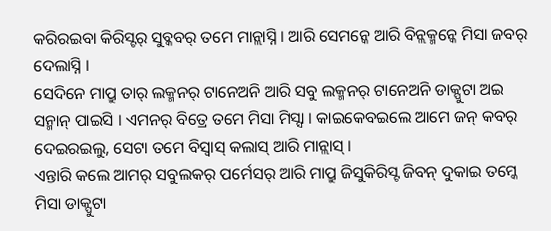କରିରଇବା କିରିସ୍ଟର୍ ସୁବ୍କବର୍ ତମେ ମାନ୍ଲାସ୍ନି । ଆରି ସେମନ୍କେ ଆରି ବିନ୍ଲକ୍ମନ୍କେ ମିସା ଜବର୍ ଦେଲାସ୍ନି ।
ସେଦିନେ ମାପ୍ରୁ ତାର୍ ଲକ୍ମନର୍ ଟାନେଅନି ଆରି ସବୁ ଲକ୍ମନର୍ ଟାନେଅନି ଡାକ୍ପୁଟା ଅଇ ସନ୍ମାନ୍ ପାଇସି । ଏମନର୍ ବିତ୍ରେ ତମେ ମିସା ମିସ୍ସା । କାଇକେବଇଲେ ଆମେ ଜନ୍ କବର୍ ଦେଇରଇଲୁ, ସେଟା ତମେ ବିସ୍ବାସ୍ କଲାସ୍ ଆରି ମାନ୍ଲାସ୍ ।
ଏନ୍ତାରି କଲେ ଆମର୍ ସବୁଲକର୍ ପର୍ମେସର୍ ଆରି ମାପ୍ରୁ ଜିସୁକିରିସ୍ଟ ଜିବନ୍ ଦୁକାଇ ତମ୍କେ ମିସା ଡାକ୍ପୁଟା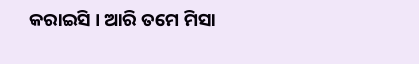କରାଇସି । ଆରି ତମେ ମିସା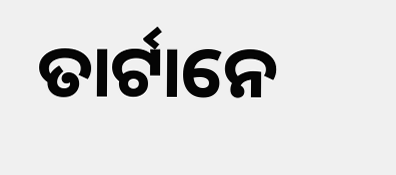ତାର୍ଟାନେ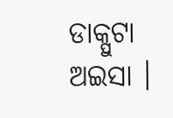ଡାକ୍ପୁଟା ଅଇସା ।